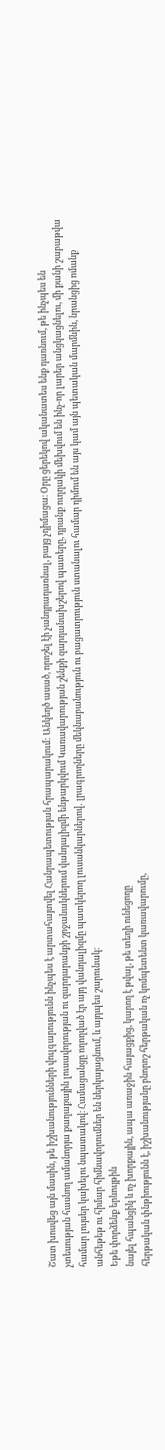Շատ խոսվեց այն մասին, թե իշխանությունների վուլգարությունն ինչպես է արտահայտվել Հանրապետության հրապարակում: Անկեղծ ասած, որոշել էի չանդրադառնալ, բայց չդիմացա։ Օրը ցերեկով ականատես ենք դառնում, թե ինչպես են չտեսության հասնող ամանորյա քաղաքային լուսավորության ու զարդարանքի շրջանակներում վանդալիզմի ենթարկվում Կառավարության շենքի զարդանախշերով պատերը, դրանք ուղղակի մեխվում են ինչ-որ լարեր անցկացնելու, մի քանի շաբաթվա համար լույսեր կախելու նպատակով։ Համացանցը ողողված էր այդ վանդալիզմը պատկերող լուսանկարներով․ լրագրողները մեկնաբանություն ու բացատրություն ստանալու համար դիմում են այս կամ այն պետական մարմնին, նրանցից ոմանք անհեթեթ ու հիմար հիմնավորումներ են ներկայացնում, և այդպես շարունակ։
Եթե փորձենք երևույթին
նայել հպանցիկ և ոչ խորքային, ապա առաջին հայացքից, կարող է թվալ, թե տեղի ունեցողը
հերթական փնթիությունն է, իշխանությանը բնորոշ հերթական ոչ կոմպետենտ կառավարումը,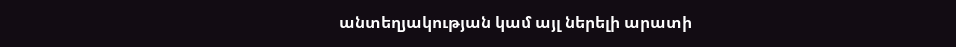անտեղյակության կամ այլ ներելի արատի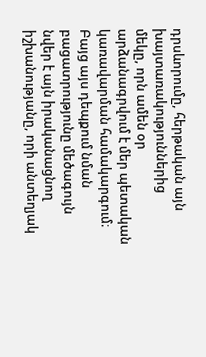դրսևորումը, հերթական այն խայտառակություններից
մեկը, որն ամեն օր արձանագրվում է մեր պետական կառավարման համակարգում։ Բայց այս դեպքում նման բացատրությունը մեծագույն նվեր է այն իրականացնող իշխանությանը, որի անտեղյակ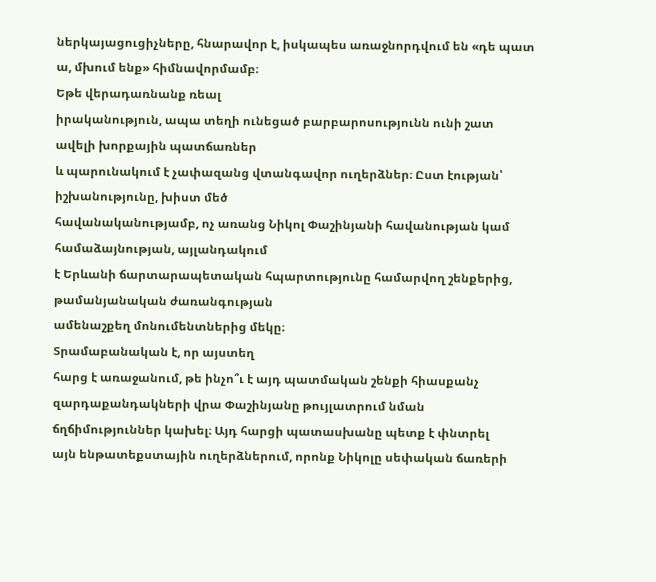ներկայացուցիչները, հնարավոր է, իսկապես առաջնորդվում են «դե պատ ա, մխում ենք» հիմնավորմամբ։
Եթե վերադառնանք ռեալ
իրականություն, ապա տեղի ունեցած բարբարոսությունն ունի շատ ավելի խորքային պատճառներ
և պարունակում է չափազանց վտանգավոր ուղերձներ։ Ըստ էության՝ իշխանությունը, խիստ մեծ
հավանականությամբ, ոչ առանց Նիկոլ Փաշինյանի հավանության կամ համաձայնության, այլանդակում
է Երևանի ճարտարապետական հպարտությունը համարվող շենքերից, թամանյանական ժառանգության
ամենաշքեղ մոնումենտներից մեկը։
Տրամաբանական է, որ այստեղ
հարց է առաջանում, թե ինչո՞ւ է այդ պատմական շենքի հիասքանչ զարդաքանդակների վրա Փաշինյանը թույլատրում նման ճղճիմություններ կախել։ Այդ հարցի պատասխանը պետք է փնտրել
այն ենթատեքստային ուղերձներում, որոնք Նիկոլը սեփական ճառերի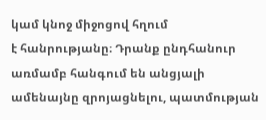կամ կնոջ միջոցով հղում
է հանրությանը։ Դրանք ընդհանուր առմամբ հանգում են անցյալի ամենայնը զրոյացնելու, պատմության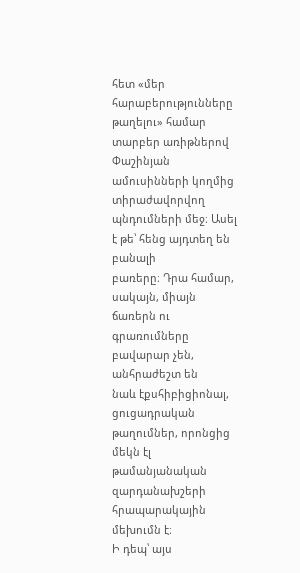հետ «մեր հարաբերությունները թաղելու» համար տարբեր առիթներով Փաշինյան
ամուսինների կողմից տիրաժավորվող պնդումների մեջ։ Ասել է թե՝ հենց այդտեղ են բանալի
բառերը։ Դրա համար, սակայն, միայն ճառերն ու գրառումները բավարար չեն, անհրաժեշտ են
նաև էքսհիբիցիոնալ, ցուցադրական թաղումներ, որոնցից մեկն էլ թամանյանական զարդանախշերի
հրապարակային մեխումն է։
Ի դեպ՝ այս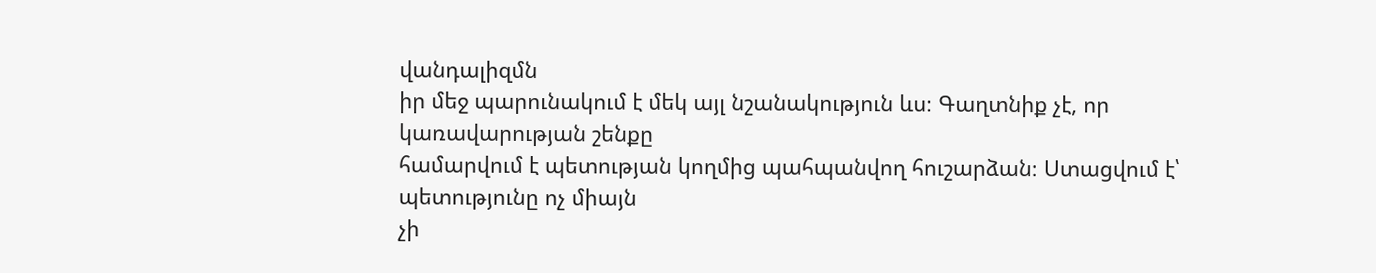վանդալիզմն
իր մեջ պարունակում է մեկ այլ նշանակություն ևս։ Գաղտնիք չէ, որ կառավարության շենքը
համարվում է պետության կողմից պահպանվող հուշարձան։ Ստացվում է՝ պետությունը ոչ միայն
չի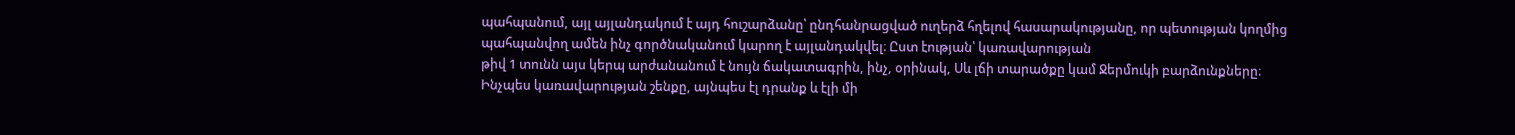պահպանում, այլ այլանդակում է այդ հուշարձանը՝ ընդհանրացված ուղերձ հղելով հասարակությանը, որ պետության կողմից
պահպանվող ամեն ինչ գործնականում կարող է այլանդակվել։ Ըստ էության՝ կառավարության
թիվ 1 տունն այս կերպ արժանանում է նույն ճակատագրին, ինչ, օրինակ, Սև լճի տարածքը կամ Ջերմուկի բարձունքները։
Ինչպես կառավարության շենքը, այնպես էլ դրանք և էլի մի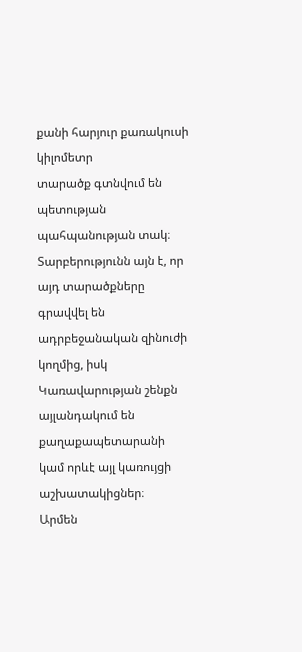քանի հարյուր քառակուսի կիլոմետր
տարածք գտնվում են պետության պահպանության տակ։ Տարբերությունն այն է, որ այդ տարածքները
գրավվել են ադրբեջանական զինուժի կողմից, իսկ Կառավարության շենքն այլանդակում են քաղաքապետարանի
կամ որևէ այլ կառույցի աշխատակիցներ։
Արմեն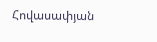Հովասափյան